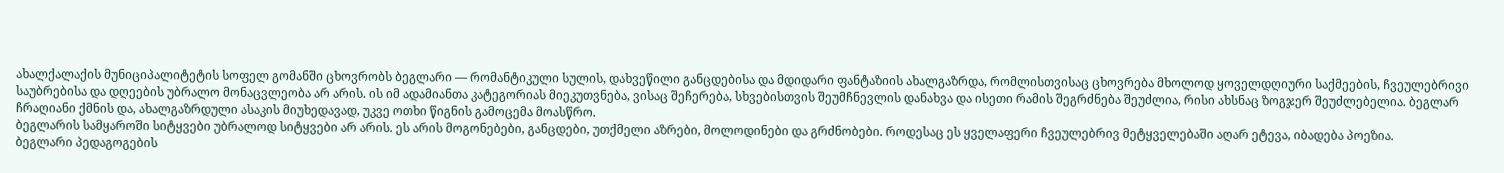ახალქალაქის მუნიციპალიტეტის სოფელ გომანში ცხოვრობს ბეგლარი — რომანტიკული სულის, დახვეწილი განცდებისა და მდიდარი ფანტაზიის ახალგაზრდა, რომლისთვისაც ცხოვრება მხოლოდ ყოველდღიური საქმეების, ჩვეულებრივი საუბრებისა და დღეების უბრალო მონაცვლეობა არ არის. ის იმ ადამიანთა კატეგორიას მიეკუთვნება, ვისაც შეჩერება, სხვებისთვის შეუმჩნევლის დანახვა და ისეთი რამის შეგრძნება შეუძლია, რისი ახსნაც ზოგჯერ შეუძლებელია. ბეგლარ ჩრაღიანი ქმნის და, ახალგაზრდული ასაკის მიუხედავად, უკვე ოთხი წიგნის გამოცემა მოასწრო.
ბეგლარის სამყაროში სიტყვები უბრალოდ სიტყვები არ არის. ეს არის მოგონებები, განცდები, უთქმელი აზრები, მოლოდინები და გრძნობები. როდესაც ეს ყველაფერი ჩვეულებრივ მეტყველებაში აღარ ეტევა, იბადება პოეზია.
ბეგლარი პედაგოგების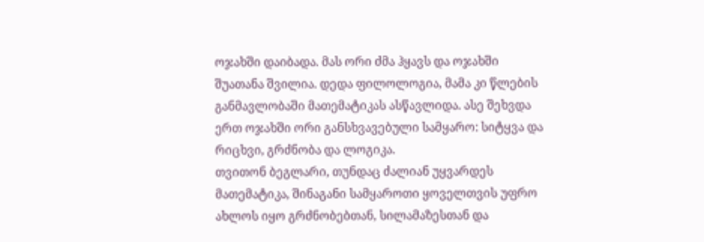ოჯახში დაიბადა. მას ორი ძმა ჰყავს და ოჯახში შუათანა შვილია. დედა ფილოლოგია, მამა კი წლების განმავლობაში მათემატიკას ასწავლიდა. ასე შეხვდა ერთ ოჯახში ორი განსხვავებული სამყარო: სიტყვა და რიცხვი, გრძნობა და ლოგიკა.
თვითონ ბეგლარი, თუნდაც ძალიან უყვარდეს მათემატიკა, შინაგანი სამყაროთი ყოველთვის უფრო ახლოს იყო გრძნობებთან, სილამაზესთან და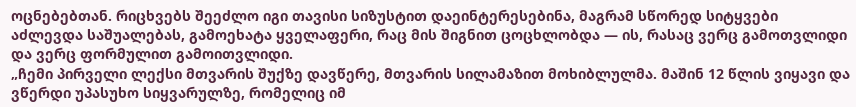ოცნებებთან. რიცხვებს შეეძლო იგი თავისი სიზუსტით დაეინტერესებინა, მაგრამ სწორედ სიტყვები აძლევდა საშუალებას, გამოეხატა ყველაფერი, რაც მის შიგნით ცოცხლობდა — ის, რასაც ვერც გამოთვლიდი და ვერც ფორმულით გამოითვლიდი.
„ჩემი პირველი ლექსი მთვარის შუქზე დავწერე, მთვარის სილამაზით მოხიბლულმა. მაშინ 12 წლის ვიყავი და ვწერდი უპასუხო სიყვარულზე, რომელიც იმ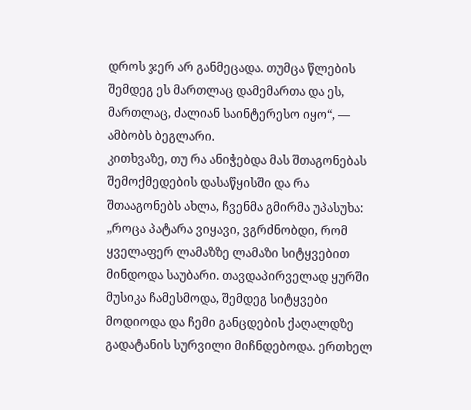დროს ჯერ არ განმეცადა. თუმცა წლების შემდეგ ეს მართლაც დამემართა და ეს, მართლაც, ძალიან საინტერესო იყო“, — ამბობს ბეგლარი.
კითხვაზე, თუ რა ანიჭებდა მას შთაგონებას შემოქმედების დასაწყისში და რა შთააგონებს ახლა, ჩვენმა გმირმა უპასუხა:
„როცა პატარა ვიყავი, ვგრძნობდი, რომ ყველაფერ ლამაზზე ლამაზი სიტყვებით მინდოდა საუბარი. თავდაპირველად ყურში მუსიკა ჩამესმოდა, შემდეგ სიტყვები მოდიოდა და ჩემი განცდების ქაღალდზე გადატანის სურვილი მიჩნდებოდა. ერთხელ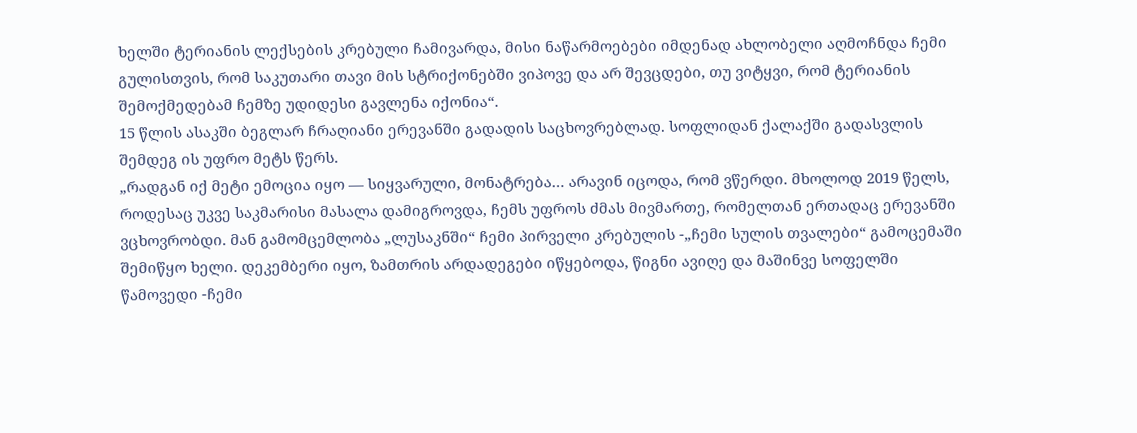ხელში ტერიანის ლექსების კრებული ჩამივარდა, მისი ნაწარმოებები იმდენად ახლობელი აღმოჩნდა ჩემი გულისთვის, რომ საკუთარი თავი მის სტრიქონებში ვიპოვე და არ შევცდები, თუ ვიტყვი, რომ ტერიანის შემოქმედებამ ჩემზე უდიდესი გავლენა იქონია“.
15 წლის ასაკში ბეგლარ ჩრაღიანი ერევანში გადადის საცხოვრებლად. სოფლიდან ქალაქში გადასვლის შემდეგ ის უფრო მეტს წერს.
„რადგან იქ მეტი ემოცია იყო — სიყვარული, მონატრება… არავინ იცოდა, რომ ვწერდი. მხოლოდ 2019 წელს, როდესაც უკვე საკმარისი მასალა დამიგროვდა, ჩემს უფროს ძმას მივმართე, რომელთან ერთადაც ერევანში ვცხოვრობდი. მან გამომცემლობა „ლუსაკნში“ ჩემი პირველი კრებულის -„ჩემი სულის თვალები“ გამოცემაში შემიწყო ხელი. დეკემბერი იყო, ზამთრის არდადეგები იწყებოდა, წიგნი ავიღე და მაშინვე სოფელში წამოვედი -ჩემი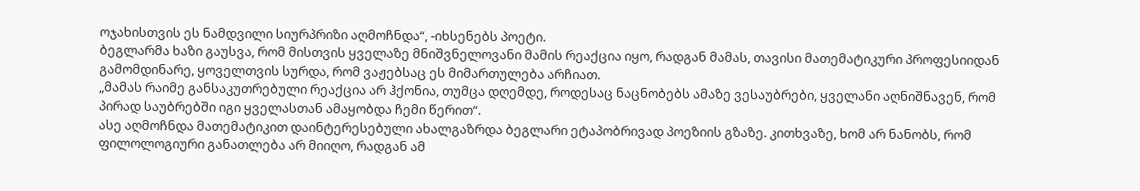ოჯახისთვის ეს ნამდვილი სიურპრიზი აღმოჩნდა“, -იხსენებს პოეტი.
ბეგლარმა ხაზი გაუსვა, რომ მისთვის ყველაზე მნიშვნელოვანი მამის რეაქცია იყო, რადგან მამას, თავისი მათემატიკური პროფესიიდან გამომდინარე, ყოველთვის სურდა, რომ ვაჟებსაც ეს მიმართულება არჩიათ.
„მამას რაიმე განსაკუთრებული რეაქცია არ ჰქონია, თუმცა დღემდე, როდესაც ნაცნობებს ამაზე ვესაუბრები, ყველანი აღნიშნავენ, რომ პირად საუბრებში იგი ყველასთან ამაყობდა ჩემი წერით“.
ასე აღმოჩნდა მათემატიკით დაინტერესებული ახალგაზრდა ბეგლარი ეტაპობრივად პოეზიის გზაზე. კითხვაზე, ხომ არ ნანობს, რომ ფილოლოგიური განათლება არ მიიღო, რადგან ამ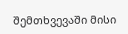შემთხვევაში მისი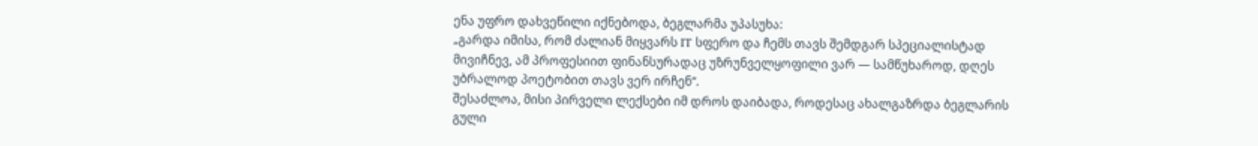ენა უფრო დახვეწილი იქნებოდა, ბეგლარმა უპასუხა:
„გარდა იმისა, რომ ძალიან მიყვარს IT სფერო და ჩემს თავს შემდგარ სპეციალისტად მივიჩნევ, ამ პროფესიით ფინანსურადაც უზრუნველყოფილი ვარ — სამწუხაროდ, დღეს უბრალოდ პოეტობით თავს ვერ ირჩენ“.
შესაძლოა, მისი პირველი ლექსები იმ დროს დაიბადა, როდესაც ახალგაზრდა ბეგლარის გული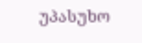უპასუხო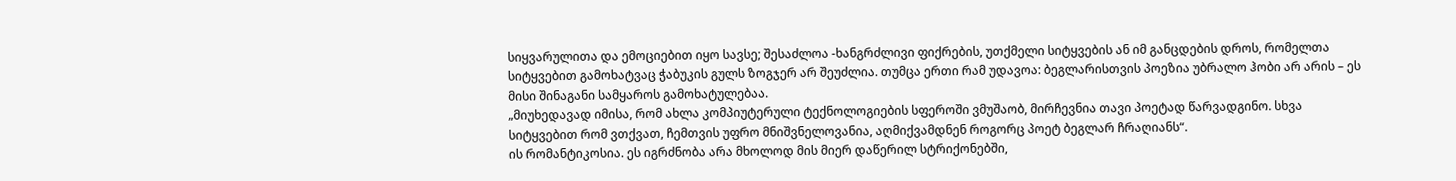სიყვარულითა და ემოციებით იყო სავსე; შესაძლოა -ხანგრძლივი ფიქრების, უთქმელი სიტყვების ან იმ განცდების დროს, რომელთა სიტყვებით გამოხატვაც ჭაბუკის გულს ზოგჯერ არ შეუძლია. თუმცა ერთი რამ უდავოა: ბეგლარისთვის პოეზია უბრალო ჰობი არ არის – ეს მისი შინაგანი სამყაროს გამოხატულებაა.
„მიუხედავად იმისა, რომ ახლა კომპიუტერული ტექნოლოგიების სფეროში ვმუშაობ, მირჩევნია თავი პოეტად წარვადგინო. სხვა სიტყვებით რომ ვთქვათ, ჩემთვის უფრო მნიშვნელოვანია, აღმიქვამდნენ როგორც პოეტ ბეგლარ ჩრაღიანს“.
ის რომანტიკოსია. ეს იგრძნობა არა მხოლოდ მის მიერ დაწერილ სტრიქონებში,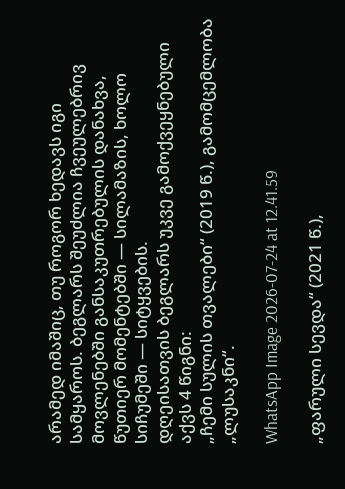არამედ იმაშიც, თუ როგორ ხედავს იგი სამყაროს. ბეგლარს შეუძლია ჩვეულებრივ მოვლენებში განსაკუთრებულის დანახვა, წუთიერ მომენტებში — სილამაზის, ხოლო სიჩუმეში — სიტყვების.
დღეისათვის ბეგლარს უკვე გამოქვეყნებული აქვს 4 წიგნი:
„ჩემი სულის თვალები“ (2019 წ.), გამომცემლობა „ლუსაკნი“.

WhatsApp Image 2026-07-24 at 12.41.59

„ფარული სევდა“ (2021 წ.),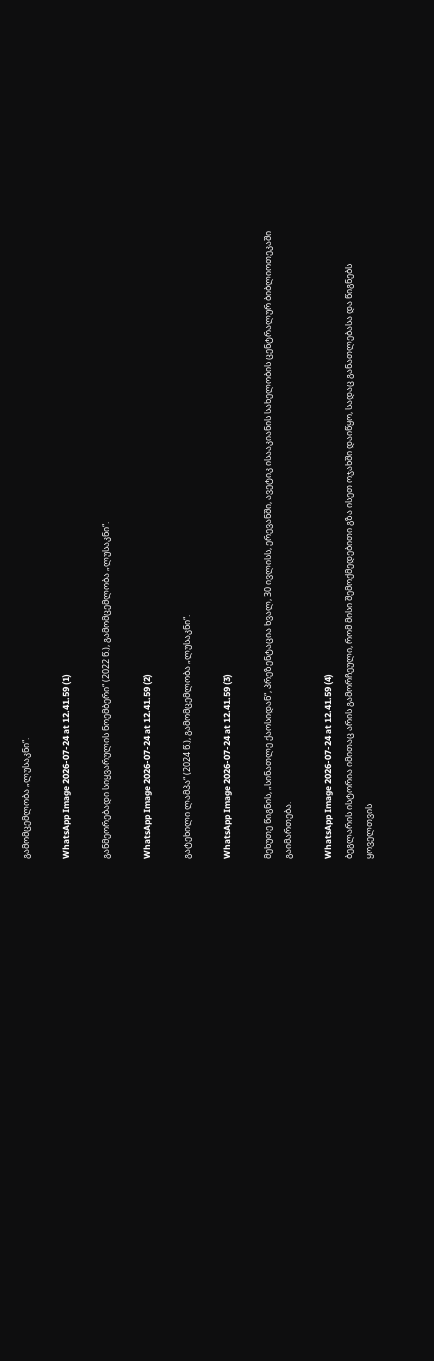გამომცემლობა „ლუსაკნი“.

WhatsApp Image 2026-07-24 at 12.41.59 (1)

განმეორებადი სიყვარულის ნოემბერი“ (2022 წ.), გამომცემლობა „ლუსაკნი“.

WhatsApp Image 2026-07-24 at 12.41.59 (2)

გატეხილი ლამპა“ (2024 წ.), გამომცემლობა „ლუსაკნი“.

WhatsApp Image 2026-07-24 at 12.41.59 (3)

მეხუთე წიგნის, „სინათლე ქაოსიდან“, პრეზენტაცია ხვალ, 30 ივლისს, ერევანში, ავეტიკ ისააკიანის სახელობის ცენტრალურ ბიბლიოთეკაში გაიმართება.

WhatsApp Image 2026-07-24 at 12.41.59 (4)
ბეგლარის ისტორია იმითაც არის გამორჩეული, რომ მისი შემოქმედებითი გზა ისეთ ოჯახში დაიწყო, სადაც განათლებასა და წიგნებს ყოველთვის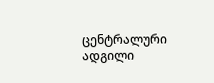ცენტრალური ადგილი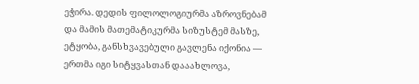ეჭირა. დედის ფილოლოგიურმა აზროვნებამ და მამის მათემატიკურმა სიზუსტემ მასზე, ეტყობა, განსხვავებული გავლენა იქონია — ერთმა იგი სიტყვასთან დააახლოვა,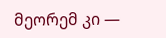მეორემ კი —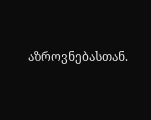აზროვნებასთან.